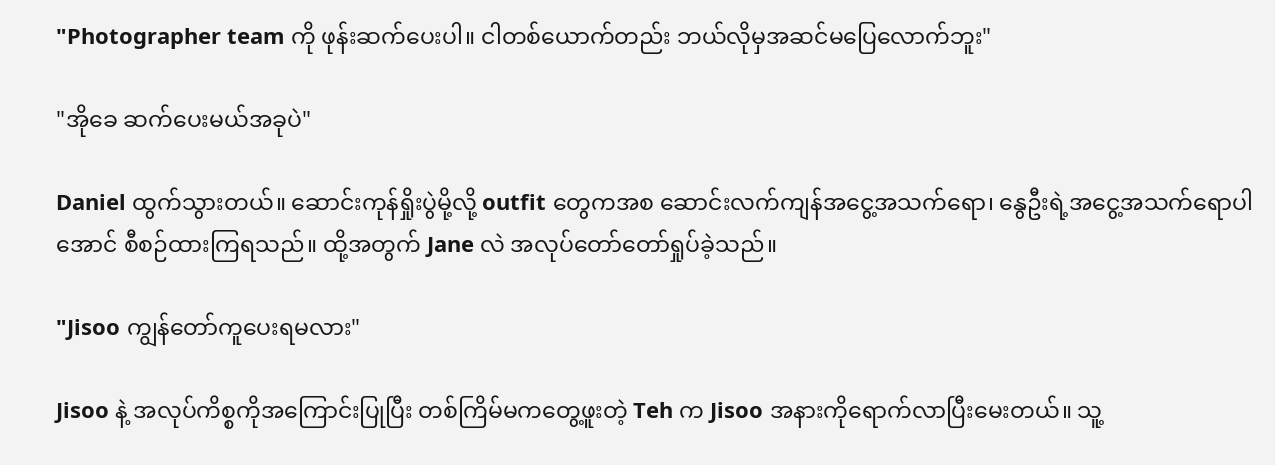"Photographer team ကို ဖုန်းဆက်ပေးပါ။ ငါတစ်ယောက်တည်း ဘယ်လိုမှအဆင်မပြေလောက်ဘူး"

"အိုခေ ဆက်ပေးမယ်အခုပဲ"

Daniel ထွက်သွားတယ်။ ဆောင်းကုန်ရှိုးပွဲမို့လို့ outfit တွေကအစ ဆောင်းလက်ကျန်အငွေ့အသက်ရော၊ နွေဦးရဲ့အငွေ့အသက်ရောပါအောင် စီစဉ်ထားကြရသည်။ ထို့အတွက် Jane လဲ အလုပ်တော်တော်ရှုပ်ခဲ့သည်။

"Jisoo ကျွန်တော်ကူပေးရမလား"

Jisoo နဲ့ အလုပ်ကိစ္စကိုအကြောင်းပြုပြီး တစ်ကြိမ်မကတွေ့ဖူးတဲ့ Teh က Jisoo အနားကိုရောက်လာပြီးမေးတယ်။ သူ့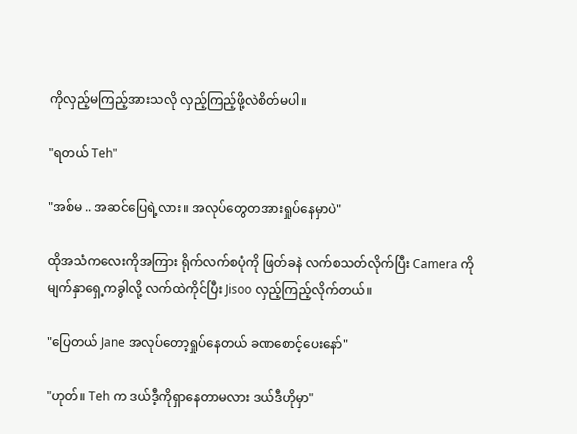ကိုလှည့်မကြည့်အားသလို လှည့်ကြည့်ဖို့လဲစိတ်မပါ။

"ရတယ် Teh"

"အစ်မ .. အဆင်ပြေရဲ့လား။ အလုပ်တွေတအားရှုပ်နေမှာပဲ"

ထိုအသံကလေးကိုအကြား ရိုက်လက်စပုံကို ဖြတ်ခနဲ လက်စသတ်လိုက်ပြီး Camera ကို မျက်နှာရှေ့ကခွါလို့ လက်ထဲကိုင်ပြီး Jisoo လှည့်ကြည့်လိုက်တယ်။

"ပြေတယ် Jane အလုပ်တော့ရှုပ်နေတယ် ခဏစောင့်ပေးနော်"

"ဟုတ်။ Teh က ဒယ်ဒီ့ကိုရှာနေတာမလား ဒယ်ဒီဟိုမှာ"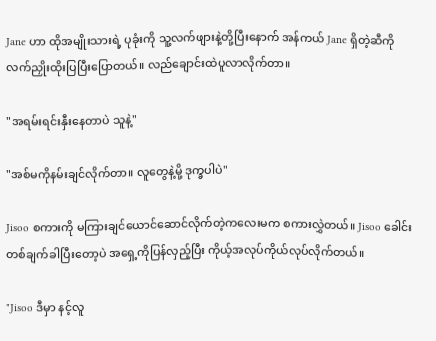Jane ဟာ ထိုအမျိုးသားရဲ့ ပုခုံးကို သူ့လက်ဖျားနဲ့တို့ပြီးနောက် အန်ကယ် Jane ရှိတဲ့ဆီကို လက်ညှိုးထိုးပြပြီးပြောတယ်။ လည်ချောင်းထဲပူလာလိုက်တာ။

"အရမ်းရင်းနှီးနေတာပဲ သူနဲ့"

"အစ်မကိုနမ်းချင်လိုက်တာ။ လူတွေနဲ့မို့ ဒုက္ခပါပဲ"

Jisoo စကားကို မကြားချင်ယောင်ဆောင်လိုက်တဲ့ကလေးမက စကားလွှဲတယ်။ Jisoo ခေါင်းတစ်ချက်ခါပြီးတော့ပဲ အရှေ့ကိုပြန်လှည့်ပြီး ကိုယ့်အလုပ်ကိုယ်လုပ်လိုက်တယ်။

"Jisoo ဒီမှာ နင့်လူ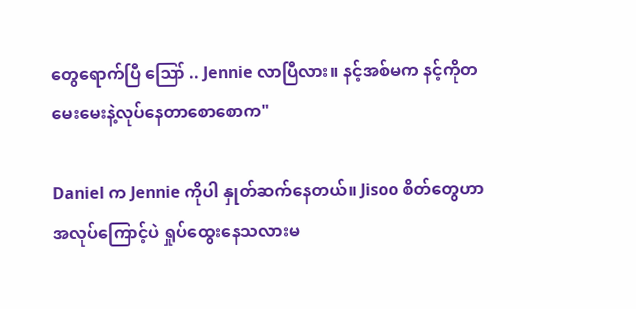တွေရောက်ပြီ ဪ .. Jennie လာပြီလား။ နင့်အစ်မက နင့်ကိုတမေးမေးနဲ့လုပ်နေတာစောစောက"

Daniel က Jennie ကိုပါ နှုတ်ဆက်နေတယ်။ Jisoo စိတ်တွေဟာ အလုပ်ကြောင့်ပဲ ရှုပ်ထွေးနေသလားမ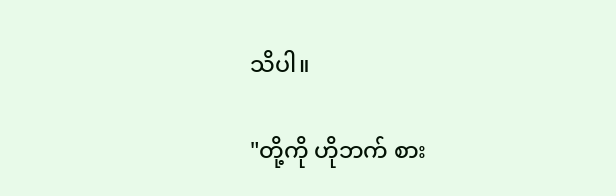သိပါ။

"တို့ကို ဟိုဘက် စား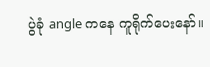ပွဲခုံ angle ကနေ ကူရိုက်ပေးနော်။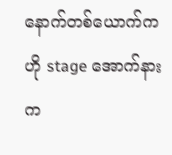နောက်တစ်ယောက်က ဟို stage အောက်နားက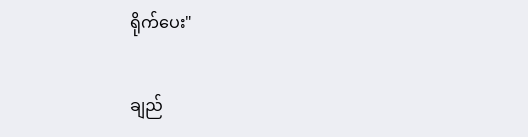ရိုက်ပေး"

ချည်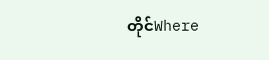တိုင်Where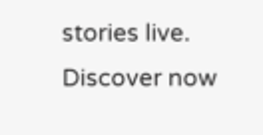stories live. Discover now